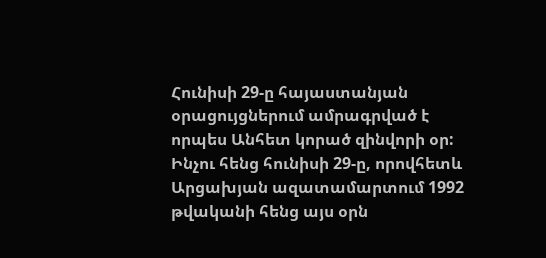Հունիսի 29-ը հայաստանյան օրացույցներում ամրագրված է որպես Անհետ կորած զինվորի օր: Ինչու հենց հունիսի 29-ը, որովհետև Արցախյան ազատամարտում 1992 թվականի հենց այս օրն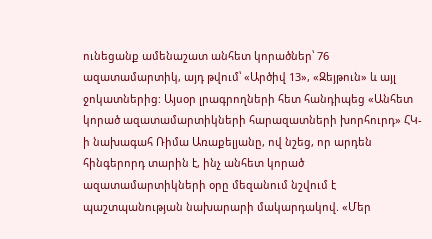ունեցանք ամենաշատ անհետ կորածներ՝ 76 ազատամարտիկ, այդ թվում՝ «Արծիվ 13», «Զեյթուն» և այլ ջոկատներից: Այսօր լրագրողների հետ հանդիպեց «Անհետ կորած ազատամարտիկների հարազատների խորհուրդ» ՀԿ-ի նախագահ Ռիմա Առաքելյանը, ով նշեց, որ արդեն հինգերորդ տարին է, ինչ անհետ կորած ազատամարտիկների օրը մեզանում նշվում է պաշտպանության նախարարի մակարդակով. «Մեր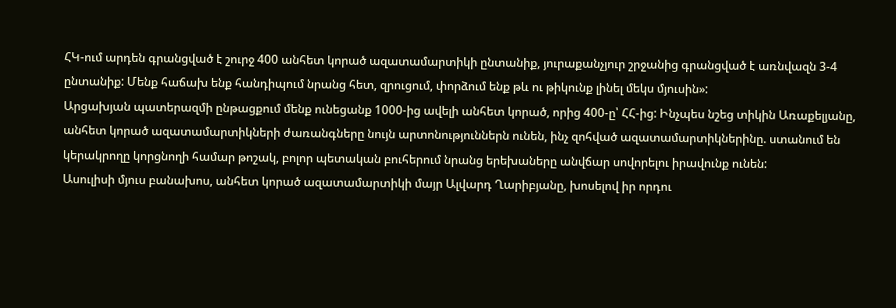ՀԿ-ում արդեն գրանցված է շուրջ 400 անհետ կորած ազատամարտիկի ընտանիք, յուրաքանչյուր շրջանից գրանցված է առնվազն 3-4 ընտանիք: Մենք հաճախ ենք հանդիպում նրանց հետ, զրուցում, փորձում ենք թև ու թիկունք լինել մեկս մյուսին»:
Արցախյան պատերազմի ընթացքում մենք ունեցանք 1000-ից ավելի անհետ կորած, որից 400-ը՝ ՀՀ-ից: Ինչպես նշեց տիկին Առաքելյանը, անհետ կորած ազատամարտիկների ժառանգները նույն արտոնություններն ունեն, ինչ զոհված ազատամարտիկներինը. ստանում են կերակրողը կորցնողի համար թոշակ, բոլոր պետական բուհերում նրանց երեխաները անվճար սովորելու իրավունք ունեն:
Ասուլիսի մյուս բանախոս, անհետ կորած ազատամարտիկի մայր Ալվարդ Ղարիբյանը, խոսելով իր որդու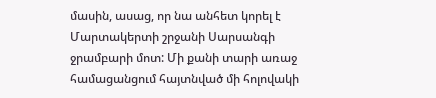մասին, ասաց, որ նա անհետ կորել է Մարտակերտի շրջանի Սարսանգի ջրամբարի մոտ: Մի քանի տարի առաջ համացանցում հայտնված մի հոլովակի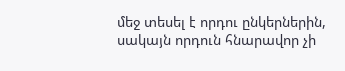մեջ տեսել է որդու ընկերներին, սակայն որդուն հնարավոր չի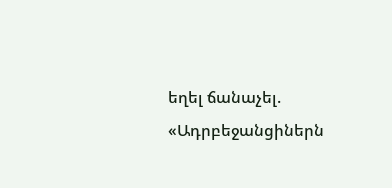եղել ճանաչել. «Ադրբեջանցիներն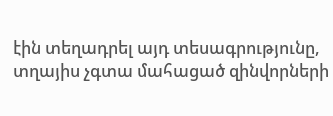էին տեղադրել այդ տեսագրությունը, տղայիս չգտա մահացած զինվորների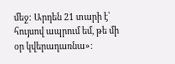մեջ: Արդեն 21 տարի է՝ հույսով ապրում եմ, թե մի օր կվերադառնա»: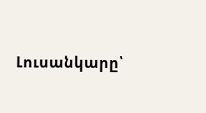Լուսանկարը՝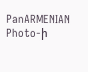PanARMENIAN Photo-ի